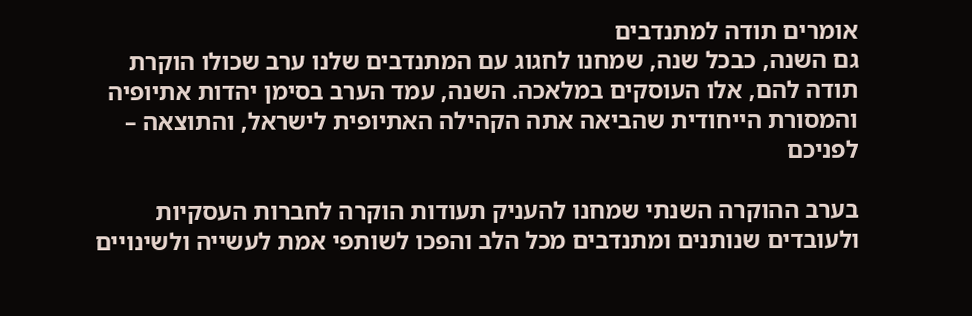אומרים תודה למתנדבים
גם השנה, כבכל שנה, שמחנו לחגוג עם המתנדבים שלנו ערב שכולו הוקרת תודה להם, אלו העוסקים במלאכה. השנה, עמד הערב בסימן יהדות אתיופיה והמסורת הייחודית שהביאה אתה הקהילה האתיופית לישראל, והתוצאה – לפניכם

בערב ההוקרה השנתי שמחנו להעניק תעודות הוקרה לחברות העסקיות ולעובדים שנותנים ומתנדבים מכל הלב והפכו לשותפי אמת לעשייה ולשינויים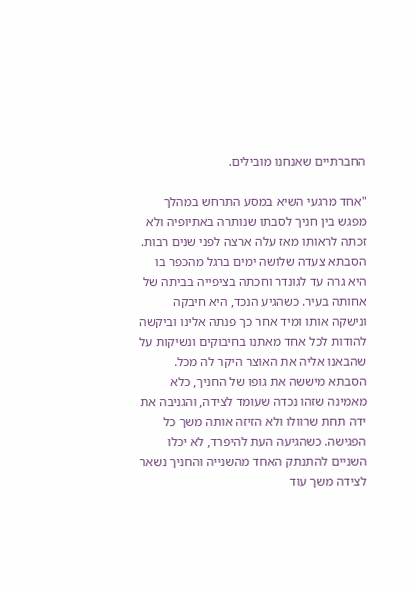החברתיים שאנחנו מובילים.

"אחד מרגעי השיא במסע התרחש במהלך מפגש בין חניך לסבתו שנותרה באתיופיה ולא זכתה לראותו מאז עלה ארצה לפני שנים רבות. הסבתא צעדה שלושה ימים ברגל מהכפר בו היא גרה עד לגונדר וחכתה בציפייה בביתה של אחותה בעיר. כשהגיע הנכד, היא חיבקה ונישקה אותו ומיד אחר כך פנתה אלינו וביקשה להודות לכל אחד מאתנו בחיבוקים ונשיקות על שהבאנו אליה את האוצר היקר לה מכל. הסבתא מיששה את גופו של החניך, כלא מאמינה שזהו נכדה שעומד לצידה, והגניבה את ידה תחת שרוולו ולא הזיזה אותה משך כל הפגישה. כשהגיעה העת להיפרד, לא יכלו השניים להתנתק האחד מהשנייה והחניך נשאר לצידה משך עוד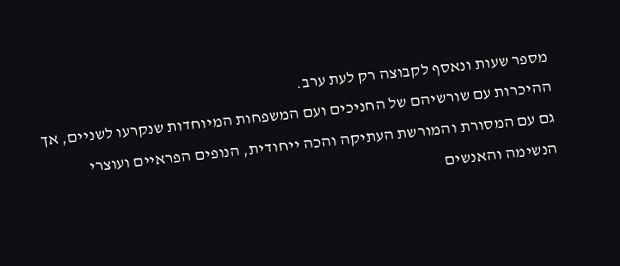מספר שעות ונאסף לקבוצה רק לעת ערב.
ההיכרות עם שורשיהם של החניכים ועם המשפחות המיוחדות שנקרעו לשניים, אך גם עם המסורת והמורשת העתיקה והכה ייחודית, הנופים הפראיים ועוצרי הנשימה והאנשים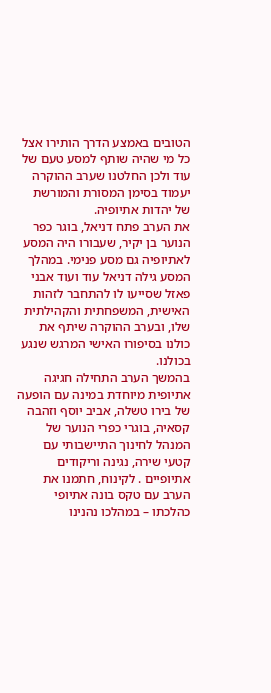הטובים באמצע הדרך הותירו אצל כל מי שהיה שותף למסע טעם של עוד ולכן החלטנו שערב ההוקרה יעמוד בסימן המסורת והמורשת של יהדות אתיופיה.
את הערב פתח דניאל, בוגר כפר הנוער בן יקיר, שעבורו היה המסע לאתיופיה גם מסע פנימי. במהלך המסע גילה דניאל עוד ועוד אבני פאזל שסייעו לו להתחבר לזהות האישית, המשפחתית והקהילתית שלו, ובערב ההוקרה שיתף את כולנו בסיפורו האישי המרגש שנגע בכולנו.
בהמשך הערב התחילה חגיגה אתיופית מיוחדת במינה עם הופעה של בירו טשלה, אביב יוסף וזהבה קסאיה, בוגרי כפרי הנוער של המנהל לחינוך התיישבותי עם קטעי שירה, נגינה וריקודים אתיופיים . לקינוח, חתמנו את הערב עם טקס בונה אתיופי כהלכתו – במהלכו נהנינו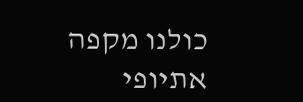כולנו מקפה אתיופי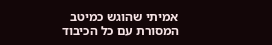אמיתי שהוגש כמיטב המסורת עם כל הכיבוד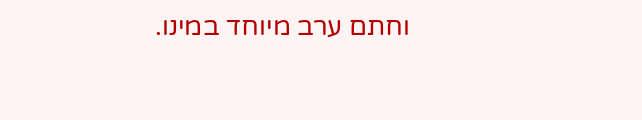וחתם ערב מיוחד במינו.